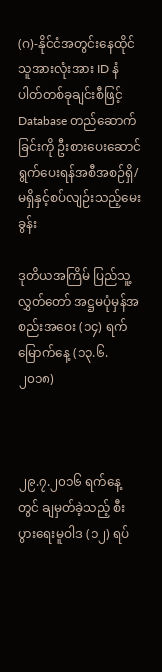(ဂ)-နိုင်ငံအတွင်းနေထိုင်သူအားလုံးအား ID နံပါတ်တစ်ခုချင်းစီဖြင့် Database တည်ဆောက်ခြင်းကို ဦးစားပေးဆောင်ရွက်ပေးရန်အစီအစဉ်ရှိ/မရှိနှင့်စပ်လျဉ်းသည့်မေးခွန်း

ဒုတိယအကြိမ် ပြည်သူ့လွှတ်တော် အဋ္ဌမပုံမှန်အစည်းအဝေး (၁၄) ရက်မြောက်နေ့ (၁၃.၆.၂၀၁၈)



၂၉.၇.၂၀၁၆ ရက်နေ့တွင် ချမှတ်ခဲ့သည့် စီးပွားရေးမူဝါဒ (၁၂) ရပ်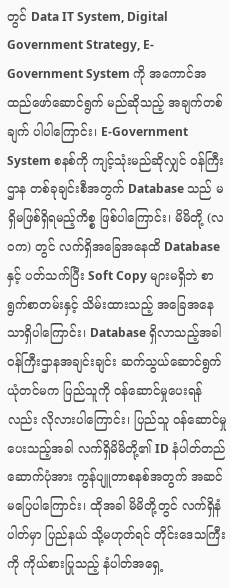တွင် Data IT System, Digital Government Strategy, E-Government System ကို အကောင်အထည်ဖော်ဆောင်ရွက် မည်ဆိုသည့် အချက်တစ်ချက် ပါပါကြောင်း၊ E-Government System စနစ်ကို ကျင့်သုံးမည်ဆိုလျှင် ဝန်ကြီးဌာန တစ်ခုချင်းစီအတွက် Database သည် မရှိမဖြစ်ရှိရမည့်ကိစ္စ ဖြစ်ပါကြောင်း၊ မိမိတို့ (လဝက) တွင် လက်ရှိအခြေအနေထိ Database နှင့် ပတ်သက်ပြီး Soft Copy များမရှိဘဲ စာရွက်စာတမ်းနှင့် သိမ်းထားသည့် အခြေအနေသာရှိပါကြောင်း၊ Database ရှိလာသည့်အခါ ဝန်ကြီးဌာနအချင်းချင်း ဆက်သွယ်ဆောင်ရွက် ယုံတင်မက ပြည်သူကို ဝန်ဆောင်မှုပေးရန်လည်း လိုလားပါကြောင်း၊ ပြည်သူ ဝန်ဆောင်မှုပေးသည့်အခါ လက်ရှိမိမိတို့၏ ID နံပါတ်တည်ဆောက်ပုံအား ကွန်ပျူတာစနစ်အတွက် အဆင်မပြေပါကြောင်း၊ ထိုအခါ မိမိတို့တွင် လက်ရှိနံပါတ်မှာ ပြည်နယ် သို့မဟုတ်ရင် တိုင်းဒေသကြီးကို ကိုယ်စားပြုသည့် နံပါတ်အရှေ့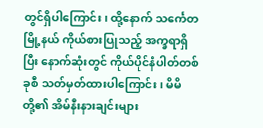တွင်ရှိပါကြောင်း၊ ထို့နောက် သင်္ကေတမြို့နယ် ကိုယ်စားပြုသည့် အက္ခရာရှိပြီး နောက်ဆုံးတွင် ကိုယ်ပိုင်နံပါတ်တစ်ခုစီ သတ်မှတ်ထားပါကြောင်း၊ မိမိတို့၏ အိမ်နီးနားချင်းများ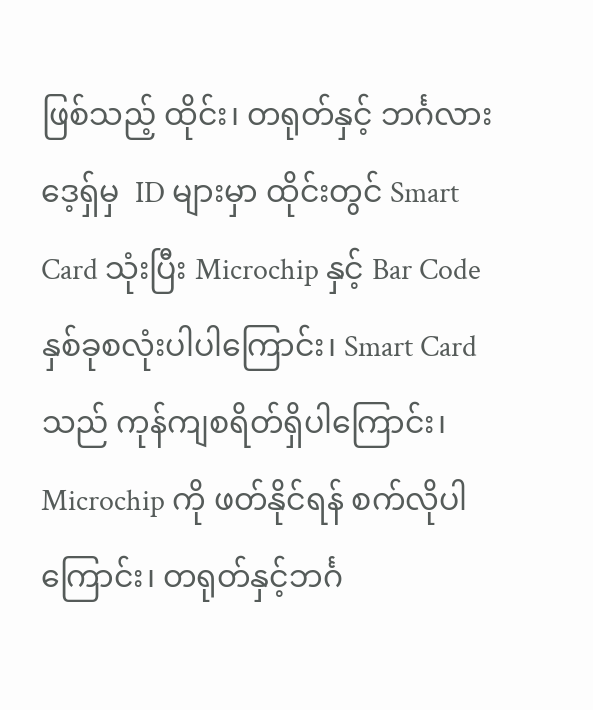ဖြစ်သည့် ထိုင်း၊ တရုတ်နှင့် ဘင်္ဂလားဒေ့ရှ်မှ  ID များမှာ ထိုင်းတွင် Smart Card သုံးပြီး Microchip နှင့် Bar Code နှစ်ခုစလုံးပါပါကြောင်း၊ Smart Card သည် ကုန်ကျစရိတ်ရှိပါကြောင်း၊ Microchip ကို ဖတ်နိုင်ရန် စက်လိုပါကြောင်း၊ တရုတ်နှင့်ဘင်္ဂ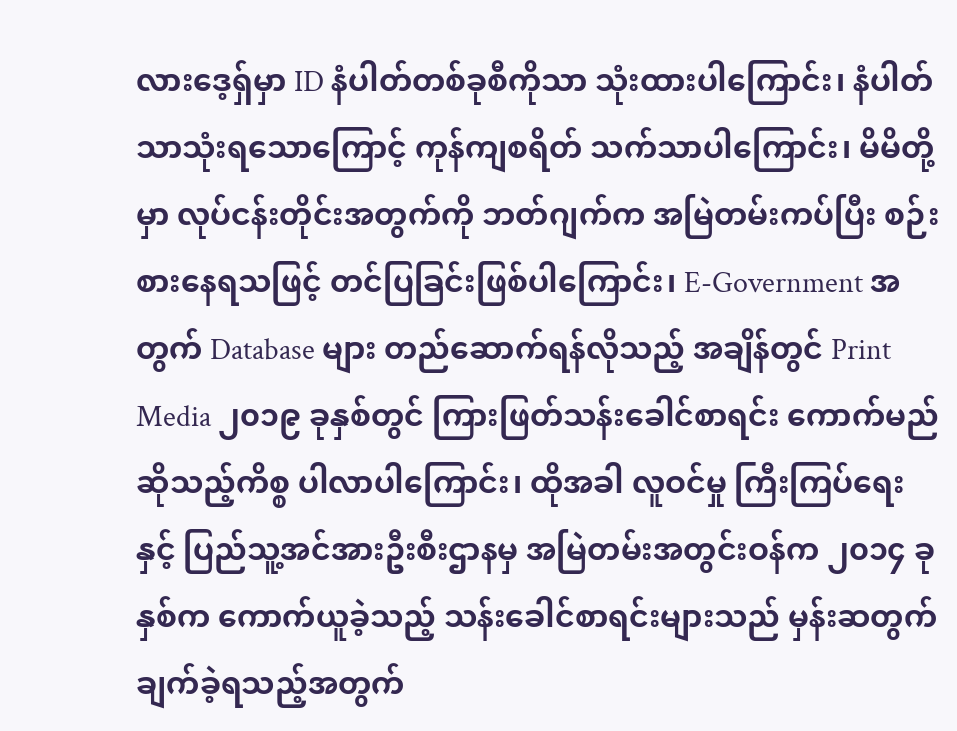လားဒေ့ရှ်မှာ ID နံပါတ်တစ်ခုစီကိုသာ သုံးထားပါကြောင်း၊ နံပါတ်သာသုံးရသောကြောင့် ကုန်ကျစရိတ် သက်သာပါကြောင်း၊ မိမိတို့မှာ လုပ်ငန်းတိုင်းအတွက်ကို ဘတ်ဂျက်က အမြဲတမ်းကပ်ပြီး စဉ်းစားနေရသဖြင့် တင်ပြခြင်းဖြစ်ပါကြောင်း၊ E-Government အတွက် Database များ တည်ဆောက်ရန်လိုသည့် အချိန်တွင် Print Media ၂၀၁၉ ခုနှစ်တွင် ကြားဖြတ်သန်းခေါင်စာရင်း ကောက်မည်ဆိုသည့်ကိစ္စ ပါလာပါကြောင်း၊ ထိုအခါ လူဝင်မှု ကြီးကြပ်ရေးနှင့် ပြည်သူ့အင်အားဦးစီးဌာနမှ အမြဲတမ်းအတွင်းဝန်က ၂၀၁၄ ခုနှစ်က ကောက်ယူခဲ့သည့် သန်းခေါင်စာရင်းများသည် မှန်းဆတွက်ချက်ခဲ့ရသည့်အတွက်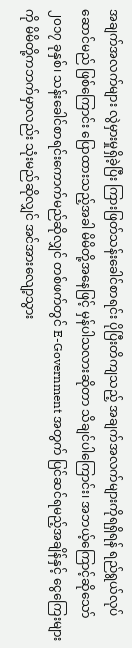အချက်အလက်များ လွဲမှားမှုရှိခဲ့ပြီး ကြားဖြတ်သန်းခေါင်စာရင်း ပိုပြီးတိကျသည့် အချက်အလက်များကိုရရှိရန် ရည်ရွယ်လုပ်ဆောင်မည် ဖြစ်ကြောင်း ပြောထားသည့်အခါ မိမိတို့အနေဖြင့် မှန်ပါသလားဆိုတာ သိချင်ပါကြောင်း၊ အဘယ့်ကြောင့်ဆိုသော် ၂၀၁၇ ခုနှစ်၊ သန်းခေါင်စာရင်းကောက်မည်ဆိုလျှင် တစ်ဖက်တွင် E-Government အတွက် ပြင်ဆင်ရမည့်အချိန်နှင့် ငွေကြေးများကို မိမိတို့ကဘက်မှာလည်း သုံးမည်ဆိုလျှင် အင်အားလျော့သွား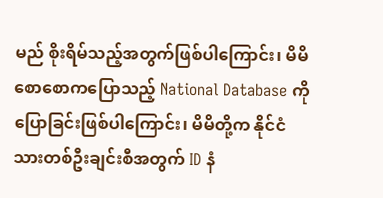မည် စိုးရိမ်သည့်အတွက်ဖြစ်ပါကြောင်း၊ မိမိစောစောကပြောသည့် National Database ကိုပြောခြင်းဖြစ်ပါကြောင်း၊ မိမိတို့က နိုင်ငံသားတစ်ဦးချင်းစီအတွက် ID နံ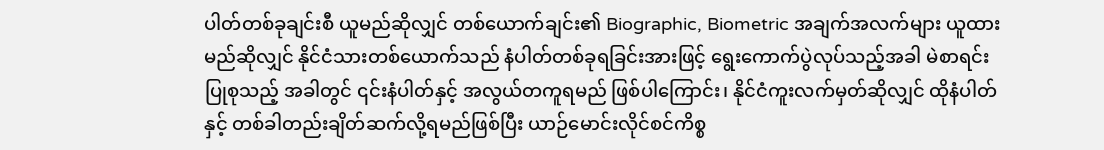ပါတ်တစ်ခုချင်းစီ ယူမည်ဆိုလျှင် တစ်ယောက်ချင်း၏ Biographic, Biometric အချက်အလက်များ ယူထားမည်ဆိုလျှင် နိုင်ငံသားတစ်ယောက်သည် နံပါတ်တစ်ခုရခြင်းအားဖြင့် ရွေးကောက်ပွဲလုပ်သည့်အခါ မဲစာရင်းပြုစုသည့် အခါတွင် ၎င်းနံပါတ်နှင့် အလွယ်တကူရမည် ဖြစ်ပါကြောင်း၊ နိုင်ငံကူးလက်မှတ်ဆိုလျှင် ထိုနံပါတ်နှင့် တစ်ခါတည်းချိတ်ဆက်လို့ရမည်ဖြစ်ပြီး ယာဉ်မောင်းလိုင်စင်ကိစ္စ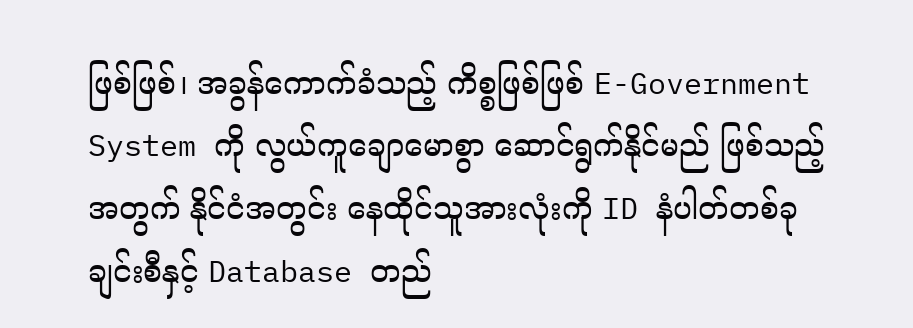ဖြစ်ဖြစ်၊ အခွန်ကောက်ခံသည့် ကိစ္စဖြစ်ဖြစ် E-Government System ကို လွယ်ကူချောမောစွာ ဆောင်ရွက်နိုင်မည် ဖြစ်သည့်အတွက် နိုင်ငံအတွင်း နေထိုင်သူအားလုံးကို ID နံပါတ်တစ်ခုချင်းစီနှင့် Database တည်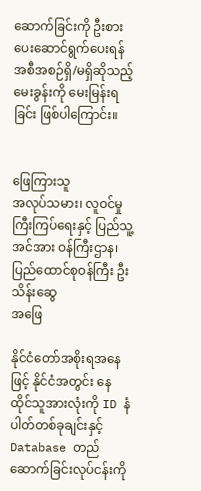ဆောက်ခြင်းကို ဦးစားပေးဆောင်ရွက်ပေးရန် အစီအစဉ်ရှိ/မရှိဆိုသည့် မေးခွန်းကို မေးမြန်းရခြင်း ဖြစ်ပါကြောင်း။


ဖြေကြားသူ
အလုပ်သမား၊ လူဝင်မှုကြီးကြပ်ရေးနှင့် ပြည်သူ့အင်အား ဝန်ကြီးဌာန၊ ပြည်ထောင်စုဝန်ကြီး ဦးသိန်းဆွေ
အဖြေ

နိုင်ငံတော်အစိုးရအနေဖြင့် နိုင်ငံအတွင်း နေထိုင်သူအားလုံးကို ID နံပါတ်တစ်ခုချင်းနှင့် Database တည်ဆောက်ခြင်းလုပ်ငန်းကို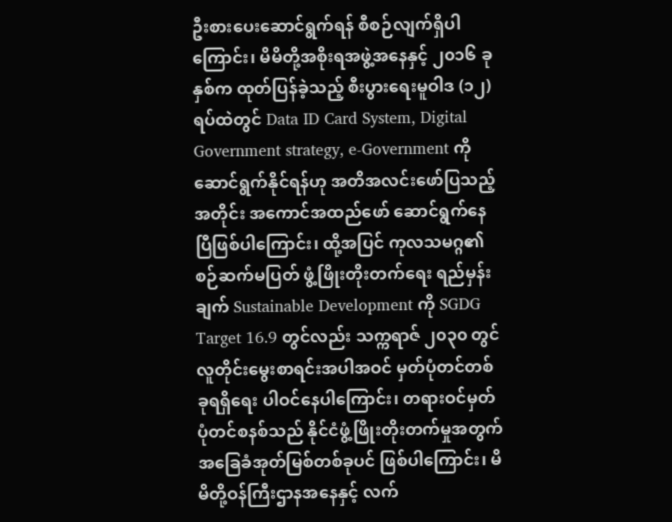ဦးစားပေးဆောင်ရွက်ရန် စီစဉ်လျက်ရှိပါကြောင်း၊ မိမိတို့အစိုးရအဖွဲ့အနေနှင့် ၂၀၁၆ ခုနှစ်က ထုတ်ပြန်ခဲ့သည့် စီးပွားရေးမူဝါဒ (၁၂) ရပ်ထဲတွင် Data ID Card System, Digital Government strategy, e-Government ကို ဆောင်ရွက်နိုင်ရန်ဟု အတိအလင်းဖော်ပြသည့်အတိုင်း အကောင်အထည်ဖော် ဆောင်ရွက်နေပြီဖြစ်ပါကြောင်း၊ ထို့အပြင် ကုလသမဂ္ဂ၏ စဉ်ဆက်မပြတ် ဖွံ့ဖြိုးတိုးတက်ရေး ရည်မှန်းချက် Sustainable Development ကို SGDG Target 16.9 တွင်လည်း သက္ကရာဇ် ၂၀၃၀ တွင် လူတိုင်းမွေးစာရင်းအပါအဝင် မှတ်ပုံတင်တစ်ခုရရှိရေး ပါဝင်နေပါကြောင်း၊ တရားဝင်မှတ်ပုံတင်စနစ်သည် နိုင်ငံဖွံ့ဖြိုးတိုးတက်မှုအတွက် အခြေခံအုတ်မြစ်တစ်ခုပင် ဖြစ်ပါကြောင်း၊ မိမိတို့ဝန်ကြီးဌာနအနေနှင့် လက်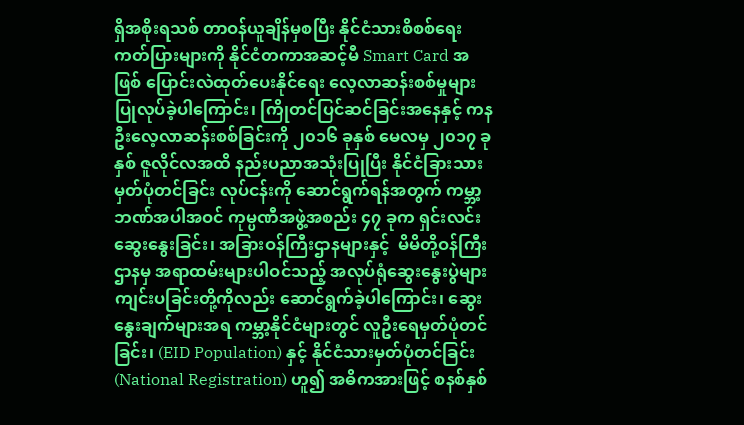ရှိအစိုးရသစ် တာဝန်ယူချိန်မှစပြီး နိုင်ငံသားစိစစ်ရေးကတ်ပြားများကို နိုင်ငံတကာအဆင့်မီ Smart Card အဖြစ် ပြောင်းလဲထုတ်ပေးနိုင်ရေး လေ့လာဆန်းစစ်မှုများ ပြုလုပ်ခဲ့ပါကြောင်း၊ ကြိုတင်ပြင်ဆင်ခြင်းအနေနှင့် ကနဦးလေ့လာဆန်းစစ်ခြင်းကို ၂၀၁၆ ခုနှစ် မေလမှ ၂၀၁၇ ခုနှစ် ဇူလိုင်လအထိ နည်းပညာအသုံးပြုပြီး နိုင်ငံခြားသားမှတ်ပုံတင်ခြင်း လုပ်ငန်းကို ဆောင်ရွက်ရန်အတွက် ကမ္ဘာ့ဘဏ်အပါအဝင် ကုမ္ပဏီအဖွဲ့အစည်း ၄၇ ခုက ရှင်းလင်းဆွေးနွေးခြင်း၊ အခြားဝန်ကြီးဌာနများနှင့်  မိမိတို့ဝန်ကြီးဌာနမှ အရာထမ်းများပါဝင်သည့် အလုပ်ရုံဆွေးနွေးပွဲများ ကျင်းပခြင်းတို့ကိုလည်း ဆောင်ရွက်ခဲ့ပါကြောင်း၊ ဆွေးနွေးချက်များအရ ကမ္ဘာ့နိုင်ငံများတွင် လူဦးရေမှတ်ပုံတင်ခြင်း၊ (EID Population) နှင့် နိုင်ငံသားမှတ်ပုံတင်ခြင်း (National Registration) ဟူ၍ အဓိကအားဖြင့် စနစ်နှစ်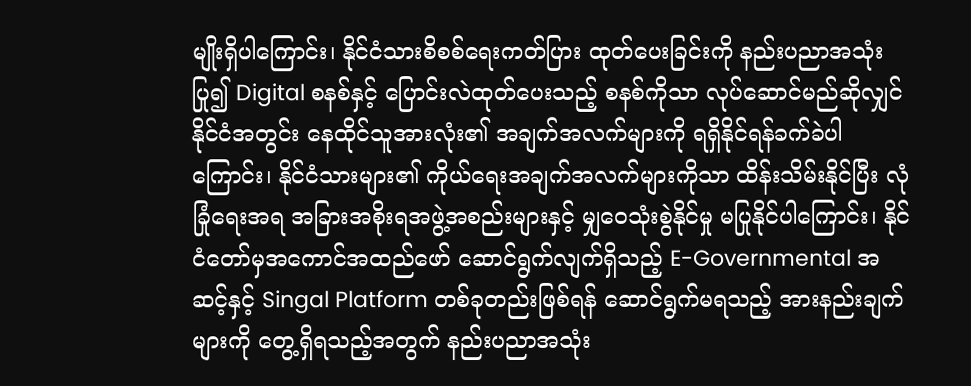မျိုးရှိပါကြောင်း၊ နိုင်ငံသားစိစစ်ရေးကတ်ပြား ထုတ်ပေးခြင်းကို နည်းပညာအသုံးပြု၍ Digital စနစ်နှင့် ပြောင်းလဲထုတ်ပေးသည့် စနစ်ကိုသာ လုပ်ဆောင်မည်ဆိုလျှင် နိုင်ငံအတွင်း နေထိုင်သူအားလုံး၏ အချက်အလက်များကို ရရှိနိုင်ရန်ခက်ခဲပါကြောင်း၊ နိုင်ငံသားများ၏ ကိုယ်ရေးအချက်အလက်များကိုသာ ထိန်းသိမ်းနိုင်ပြီး လုံခြုံရေးအရ အခြားအစိုးရအဖွဲ့အစည်းများနှင့် မျှဝေသုံးစွဲနိုင်မှု မပြုနိုင်ပါကြောင်း၊ နိုင်ငံတော်မှအကောင်အထည်ဖော် ဆောင်ရွက်လျက်ရှိသည့် E-Governmental အဆင့်နှင့် Singal Platform တစ်ခုတည်းဖြစ်ရန် ဆောင်ရွက်မရသည့် အားနည်းချက်များကို တွေ့ရှိရသည့်အတွက် နည်းပညာအသုံး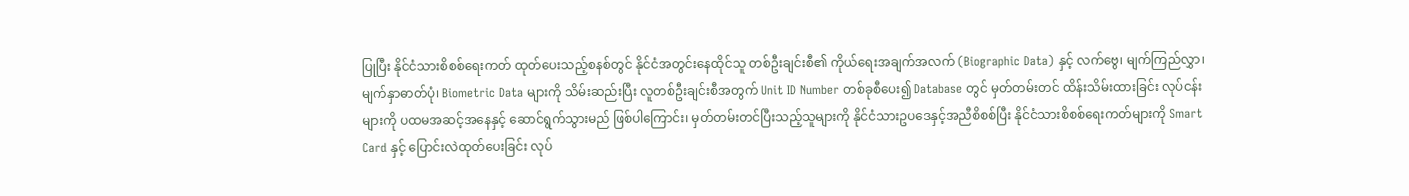ပြုပြီး နိုင်ငံသားစိစစ်ရေးကတ် ထုတ်ပေးသည့်စနစ်တွင် နိုင်ငံအတွင်းနေထိုင်သူ တစ်ဦးချင်းစီ၏ ကိုယ်ရေးအချက်အလက် (Biographic Data) နှင့် လက်ဗွေ၊ မျက်ကြည်လွှာ၊ မျက်နှာဓာတ်ပုံ၊ Biometric Data များကို သိမ်းဆည်းပြီး လူတစ်ဦးချင်းစီအတွက် Unit ID Number တစ်ခုစီပေး၍ Database တွင် မှတ်တမ်းတင် ထိန်းသိမ်းထားခြင်း လုပ်ငန်းများကို ပထမအဆင့်အနေနှင့် ဆောင်ရွက်သွားမည် ဖြစ်ပါကြောင်း၊ မှတ်တမ်းတင်ပြီးသည့်သူများကို နိုင်ငံသားဥပဒေနှင့်အညီစိစစ်ပြီး နိုင်ငံသားစိစစ်ရေးကတ်များကို Smart Card နှင့် ပြောင်းလဲထုတ်ပေးခြင်း လုပ်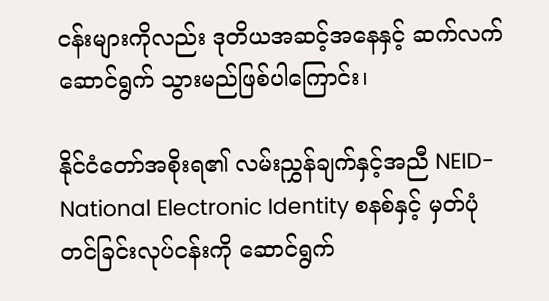ငန်းများကိုလည်း ဒုတိယအဆင့်အနေနှင့် ဆက်လက်ဆောင်ရွက် သွားမည်ဖြစ်ပါကြောင်း၊

နိုင်ငံတော်အစိုးရ၏ လမ်းညွှန်ချက်နှင့်အညီ NEID-National Electronic Identity စနစ်နှင့် မှတ်ပုံတင်ခြင်းလုပ်ငန်းကို ဆောင်ရွက်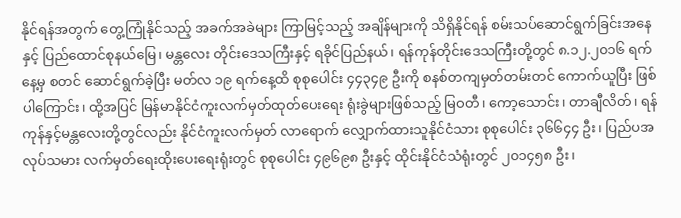နိုင်ရန်အတွက် တွေ့ကြုံနိုင်သည့် အခက်အခဲများ ကြာမြင့်သည့် အချိန်များကို သိရှိနိုင်ရန် စမ်းသပ်ဆောင်ရွက်ခြင်းအနေနှင့် ပြည်ထောင်စုနယ်မြေ၊ မန္တလေး တိုင်းဒေသကြီးနှင့် ရခိုင်ပြည်နယ်၊ ရန်ကုန်တိုင်းဒေသကြီးတို့တွင် ၈.၁၂.၂၀၁၆ ရက်နေ့မှ စတင် ဆောင်ရွက်ခဲ့ပြီး မတ်လ ၁၉ ရက်နေ့ထိ စုစုပေါင်း ၄၄၃၄၉ ဦးကို စနစ်တကျမှတ်တမ်းတင် ကောက်ယူပြီး ဖြစ်ပါကြောင်း၊ ထို့အပြင် မြန်မာနိုင်ငံကူးလက်မှတ်ထုတ်ပေးရေး ရုံးခွဲများဖြစ်သည့် မြဝတီ၊ ကော့သောင်း၊ တာချီလိတ်၊ ရန်ကုန်နှင့်မန္တလေးတို့တွင်လည်း နိုင်ငံကူးလက်မှတ် လာရောက် လျှောက်ထားသူနိုင်ငံသား စုစုပေါင်း ၃၆၆၄၄ ဦး၊ ပြည်ပအလုပ်သမား လက်မှတ်ရေးထိုးပေးရေးရုံးတွင် စုစုပေါင်း ၄၉၆၉၈ ဦးနှင့် ထိုင်းနိုင်ငံသံရုံးတွင် ၂၀၁၄၅၈ ဦး၊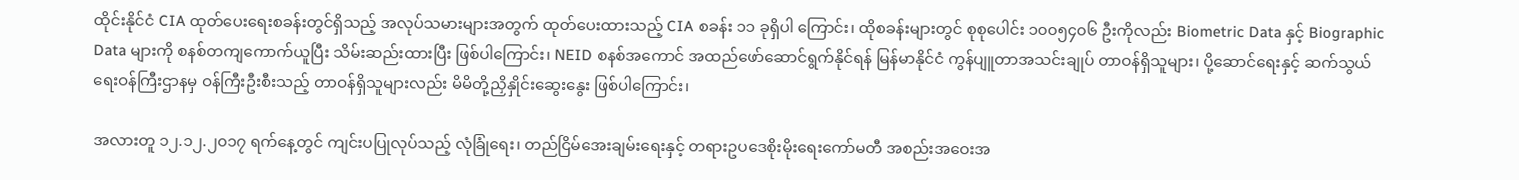ထိုင်းနိုင်ငံ CIA ထုတ်ပေးရေးစခန်းတွင်ရှိသည့် အလုပ်သမားများအတွက် ထုတ်ပေးထားသည့် CIA စခန်း ၁၁ ခုရှိပါ ကြောင်း၊ ထိုစခန်းများတွင် စုစုပေါင်း ၁၀၀၅၄၀၆ ဦးကိုလည်း Biometric Data နှင့် Biographic Data များကို စနစ်တကျကောက်ယူပြီး သိမ်းဆည်းထားပြီး ဖြစ်ပါကြောင်း၊ NEID စနစ်အကောင် အထည်ဖော်ဆောင်ရွက်နိုင်ရန် မြန်မာနိုင်ငံ ကွန်ပျူတာအသင်းချုပ် တာဝန်ရှိသူများ၊ ပို့ဆောင်ရေးနှင့် ဆက်သွယ်ရေးဝန်ကြီးဌာနမှ ဝန်ကြီးဦးစီးသည့် တာဝန်ရှိသူများလည်း မိမိတို့ညှိနှိုင်းဆွေးနွေး ဖြစ်ပါကြောင်း၊

အလားတူ ၁၂.၁၂.၂၀၁၇ ရက်နေ့တွင် ကျင်းပပြုလုပ်သည့် လုံခြုံရေး၊ တည်ငြိမ်အေးချမ်းရေးနှင့် တရားဥပဒေစိုးမိုးရေးကော်မတီ အစည်းအဝေးအ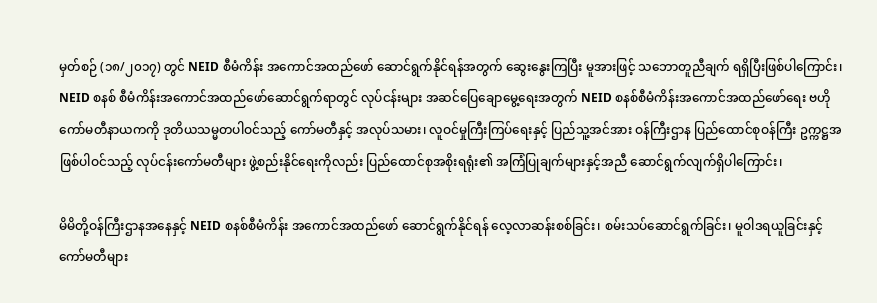မှတ်စဉ် (၁၈/၂၀၁၇) တွင် NEID စီမံကိန်း အကောင်အထည်ဖော် ဆောင်ရွက်နိုင်ရန်အတွက် ဆွေးနွေးကြပြီး မူအားဖြင့် သဘောတူညီချက် ရရှိပြီးဖြစ်ပါကြောင်း၊ NEID စနစ် စီမံကိန်းအကောင်အထည်ဖော်ဆောင်ရွက်ရာတွင် လုပ်ငန်းများ အဆင်ပြေချောမွေ့ရေးအတွက် NEID စနစ်စီမံကိန်းအကောင်အထည်ဖော်ရေး ဗဟိုကော်မတီနာယကကို ဒုတိယသမ္မတပါဝင်သည့် ကော်မတီနှင့် အလုပ်သမား၊ လူဝင်မှုကြီးကြပ်ရေးနှင့် ပြည်သူ့အင်အား ဝန်ကြီးဌာန ပြည်ထောင်စုဝန်ကြီး ဥက္ကဋ္ဌအဖြစ်ပါဝင်သည့် လုပ်ငန်းကော်မတီများ ဖွဲ့စည်းနိုင်ရေးကိုလည်း ပြည်ထောင်စုအစိုးရရုံး၏ အကြံပြုချက်များနှင့်အညီ ဆောင်ရွက်လျက်ရှိပါကြောင်း၊

မိမိတို့ဝန်ကြီးဌာနအနေနှင့် NEID စနစ်စီမံကိန်း အကောင်အထည်ဖော် ဆောင်ရွက်နိုင်ရန် လေ့လာဆန်းစစ်ခြင်း၊ စမ်းသပ်ဆောင်ရွက်ခြင်း၊ မူဝါဒရယူခြင်းနှင့် ကော်မတီများ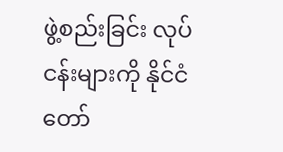ဖွဲ့စည်းခြင်း လုပ်ငန်းများကို နိုင်ငံတော်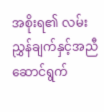အစိုးရ၏ လမ်းညွှန်ချက်နှင့်အညီ ဆောင်ရွက်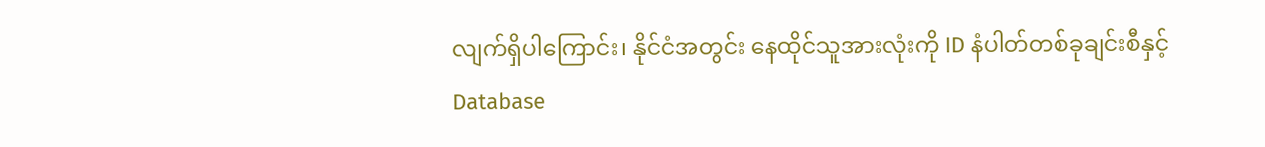လျက်ရှိပါကြောင်း၊ နိုင်ငံအတွင်း နေထိုင်သူအားလုံးကို ID နံပါတ်တစ်ခုချင်းစီနှင့် Database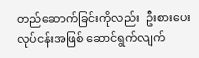တည်ဆောက်ခြင်းကိုလည်း  ဦးစားပေး လုပ်ငန်းအဖြစ် ဆောင်ရွက်လျက်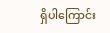ရှိပါကြောင်း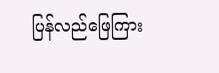ပြန်လည်ဖြေကြား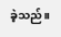ခဲ့သည်။